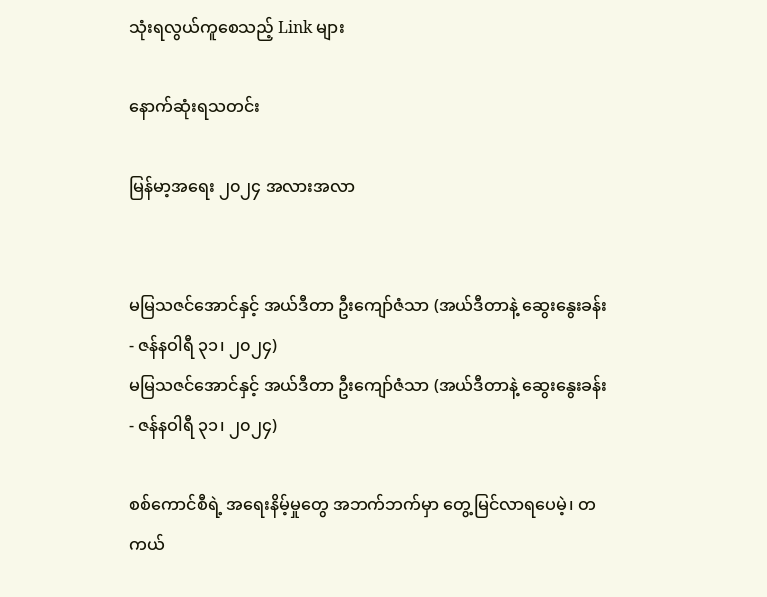သုံးရလွယ်ကူစေသည့် Link များ

နောက်ဆုံးရသတင်း

မြန်မာ့အရေး ၂၀၂၄ အလားအလာ


မမြသဇင်အောင်နှင့် အယ်ဒီတာ ဦးကျော်ဇံသာ (အယ်ဒီတာနဲ့ ဆွေးနွေးခန်း - ဇန်နဝါရီ ၃၁၊ ၂၀၂၄)
မမြသဇင်အောင်နှင့် အယ်ဒီတာ ဦးကျော်ဇံသာ (အယ်ဒီတာနဲ့ ဆွေးနွေးခန်း - ဇန်နဝါရီ ၃၁၊ ၂၀၂၄)

စစ်ကောင်စီရဲ့ အရေးနိမ့်မှုတွေ အဘက်ဘက်မှာ တွေ့မြင်လာရပေမဲ့၊ တကယ်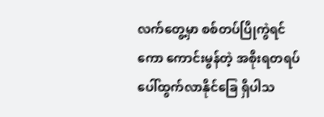လက်တွေ့မှာ စစ်တပ်ပြိုကွဲရင်ကော ကောင်းမွန်တဲ့ အစိုးရတရပ် ပေါ်ထွက်လာနိုင်ခြေ ရှိပါသ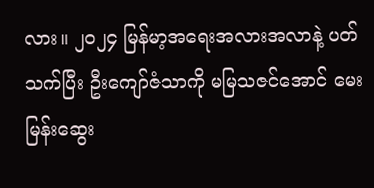လား။ ၂၀၂၄ မြန်မာ့အရေးအလားအလာနဲ့ ပတ်သက်ပြီး ဦးကျော်ဇံသာကို မမြသဇင်အောင် မေးမြန်းဆွေး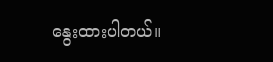နွေးထားပါတယ်။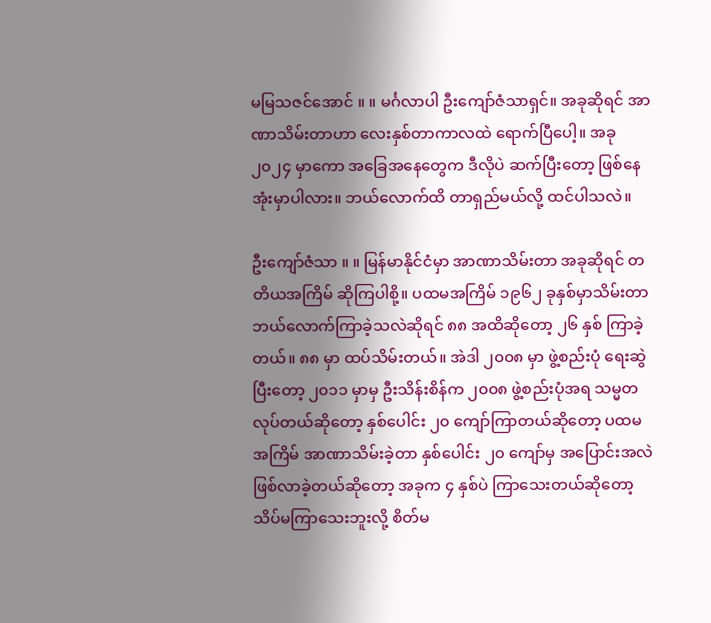မ‌မြသဇင်အောင် ။ ။ မင်္ဂလာပါ ဦးကျော်ဇံသာရှင်။ အခုဆိုရင် အာဏာသိမ်းတာဟာ လေးနှစ်တာကာလထဲ ရောက်ပြီပေါ့။ အခု ၂၀၂၄ မှာကော အခြေအနေတွေက ဒီလိုပဲ ဆက်ပြီးတော့ ဖြစ်နေအုံးမှာပါလား။ ဘယ်လောက်ထိ တာရှည်မယ်လို့ ထင်ပါသလဲ။

ဦးကျော်ဇံသာ ။ ။ မြန်မာနိုင်ငံမှာ အာဏာသိမ်းတာ အခုဆိုရင် တတိယအကြိမ် ဆိုကြပါစို့။ ပထမအကြိမ် ၁၉၆၂ ခုနှစ်မှာသိမ်းတာ ဘယ်လောက်ကြာခဲ့သလဲဆိုရင် ၈၈ အထိဆိုတော့ ၂၆ နှစ် ကြာခဲ့တယ်။ ၈၈ မှာ ထပ်သိမ်းတယ်။ အဲဒါ ၂၀၀၈ မှာ ဖွဲ့စည်းပုံ ရေးဆွဲပြီးတော့ ၂၀၁၁ မှာမှ ဦးသိန်းစိန်က ၂၀၀၈ ဖွဲ့စည်းပုံအရ သမ္မတလုပ်တယ်ဆိုတော့ နှစ်ပေါင်း ၂၀ ကျော်ကြာတယ်ဆိုတော့ ပထမအကြိမ် အာဏာသိမ်းခဲ့တာ နှစ်ပေါင်း ၂၀ ကျော်မှ အပြောင်းအလဲ ဖြစ်လာခဲ့တယ်ဆိုတော့ အခုက ၄ နှစ်ပဲ ကြာသေးတယ်ဆိုတော့ သိပ်မကြာသေးဘူးလို့ စိတ်မ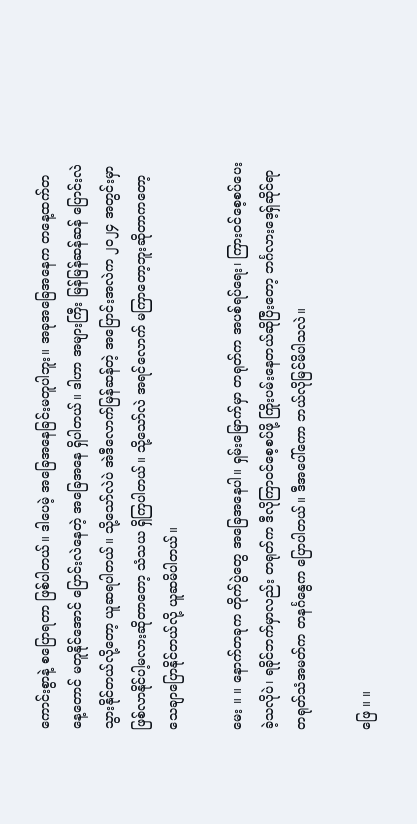ကောင်းစွာနဲ့ စပြောရတာ ဖြစ်ပါတယ်။ ဒါပေမဲ့ အခြေအနေခြင်းမတူပါဘူး။ အခုအခြေအနေက တနေ့ထက်တနေ့တောင် မတူနိုင်အောင် ပြောင်းလဲနေတဲ့ အခြေအနေ ရှိပါတယ်။ ဒါဟာ အများကြီး မြန်မြန်ဆန်ဆန် ပြောင်းလဲသွားနိုင်တယ်လို့တော့ ယူဆရပါတယ်။ သို့သော်လဲပဲ အဲဒီလောက်မြန်ဆန်တဲ့ အပြောင်းအလဲက ၂၀၂၄ အတွင်းမှာ ဖြစ်လာနိုင်ပါ့မလားဆိုတာတော့ သံသယ ရှိကြပါတယ်။ သို့သော်လဲ အရင်လောက် မကြာတော့ဘူးဆိုတာကတော့ သေချာပြောနိုင်တယ်လို့ ယူဆမိပါတယ်။

မေး ။ ။ နောက်တခုက တိုက်ပွဲတွေ အခြေအနေပါ။ ရှမ်းမြောက်မှာ တရုတ်က အပစ်ရပ်ရေး၊ ကြားဝင်စေ့စပ်ပေးခဲ့သလိုပဲ၊ ရခိုင်ဘက်မှာလည်း တရုတ်က ဒီလိုကြာဝင်စေ့စပ်ဖို့ ကြိုးပမ်းနေတယ်ဆိုပြီးတော့ ဘင်္ဂလားဒေ့ရှ်ဆိုင်ရာ တရုတ်သံအမတ်က တနင်္ဂနွေက ပြောပါတယ်။ ဒီအပေါ်ကော ဘယ်လိုမြင်မိပါသလဲ။

ဖြေ ။ ။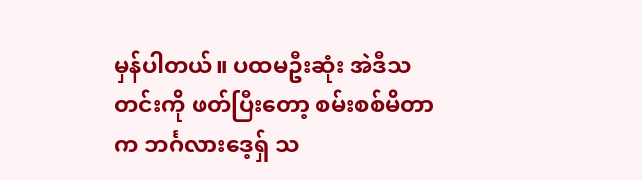မှန်ပါတယ်။ ပထမဦးဆုံး အဲဒီသတင်းကို ဖတ်ပြီးတော့ စမ်းစစ်မိတာက ဘင်္ဂလားဒေ့ရှ် သ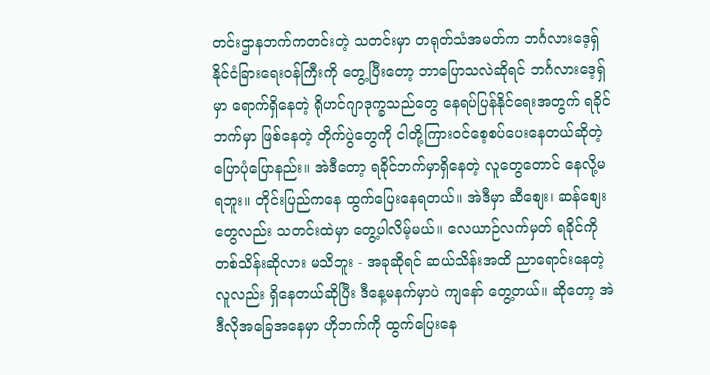တင်းဌာနဘက်ကတင်းတဲ့ သတင်းမှာ တရုတ်သံအမတ်က ဘင်္ဂလားဒေ့ရှ် နိုင်ငံခြားရေးဝန်ကြီးကို တွေ့ပြီးတော့ ဘာပြောသလဲဆိုရင် ဘင်္ဂလားဒေ့ရှ်မှာ ရောက်ရှိနေတဲ့ ရိုဟင်ဂျာဒုက္ခသည်တွေ နေရပ်ပြန်နိုင်ရေးအတွက် ရခိုင်ဘက်မှာ ဖြစ်နေတဲ့ တိုက်ပွဲတွေကို ငါတို့ကြားဝင်စေ့စပ်ပေးနေတယ်ဆိုတဲ့ ပြောပုံပြောနည်း။ အဲဒီတော့ ရခိုင်ဘက်မှာရှိနေတဲ့ လူတွေတောင် နေလို့မရဘူး။ တိုင်းပြည်ကနေ ထွက်ပြေးနေရတယ်။ အဲဒီမှာ ဆီစျေး၊ ဆန်စျေးတွေလည်း သတင်းထဲမှာ တွေ့ပါလိမ့်မယ်။ လေယာဉ်လက်မှတ် ရခိုင်ကို တစ်သိန်းဆိုလား မသိဘူး - အခုဆိုရင် ဆယ်သိန်းအထိ ညာရောင်းနေတဲ့လူလည်း ရှိနေတယ်ဆိုပြီး ဒီနေ့မနက်မှာပဲ ကျနော် တွေ့တယ်။ ဆိုတော့ အဲဒီလိုအခြေအနေမှာ ဟိုဘက်ကို ထွက်ပြေးနေ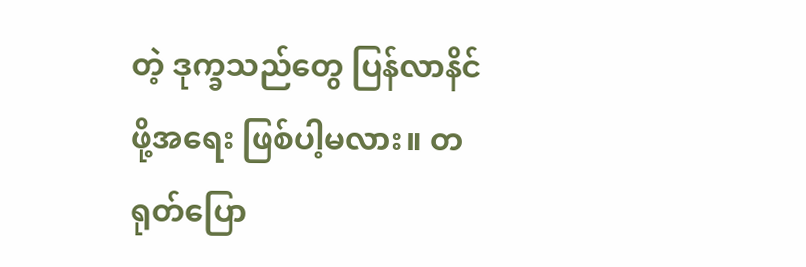တဲ့ ဒုက္ခသည်တွေ ပြန်လာနိင်ဖို့အရေး ဖြစ်ပါ့မလား။ တရုတ်ပြော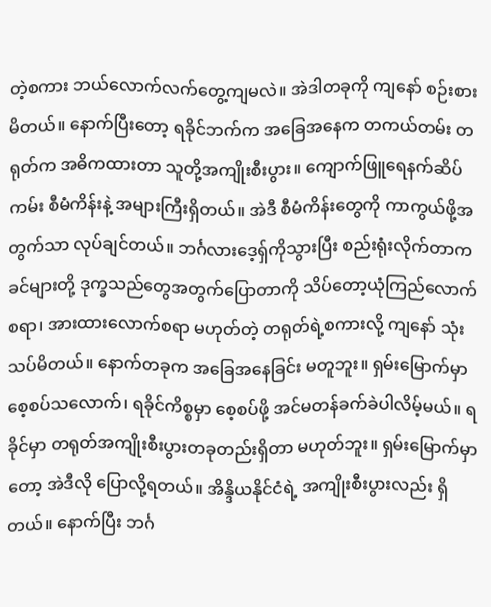တဲ့စကား ဘယ်လောက်လက်တွေ့ကျမလဲ။ အဲဒါတခုကို ကျနော် စဉ်းစားမိတယ်။ နောက်ပြီးတော့ ရခိုင်ဘက်က အခြေအနေက တကယ်တမ်း တရုတ်က အဓိကထားတာ သူတို့အကျိုးစီးပွား။ ကျောက်ဖြူရေနက်ဆိပ်ကမ်း စီမံကိန်းနဲ့ အများကြီးရှိတယ်။ အဲဒီ စီမံကိန်းတွေကို ကာကွယ်ဖို့အတွက်သာ လုပ်ချင်တယ်။ ဘင်္ဂလားဒေ့ရှ်ကိုသွားပြီး စည်းရုံးလိုက်တာက ခင်များတို့ ဒုက္ခသည်တွေအတွက်ပြောတာကို သိပ်တော့ယုံကြည်လောက်စရာ၊ အားထားလောက်စရာ မဟုတ်တဲ့ တရုတ်ရဲ့စကားလို့ ကျနော် သုံးသပ်မိတယ်။ နောက်တခုက အခြေအနေခြင်း မတူဘူး။ ရှမ်းမြောက်မှာ စေ့စပ်သလောက်၊ ရခိုင်ကိစ္စမှာ စေ့စပ်ဖို့ အင်မတန်ခက်ခဲပါလိမ့်မယ်။ ရခိုင်မှာ တရုတ်အကျိုးစီးပွားတခုတည်းရှိတာ မဟုတ်ဘူး။ ရှမ်းမြောက်မှာတော့ အဲဒီလို ပြောလို့ရတယ်။ အိန္ဒိယနိုင်ငံရဲ့ အကျိုးစီးပွားလည်း ရှိတယ်။ နောက်ပြီး ဘင်္ဂ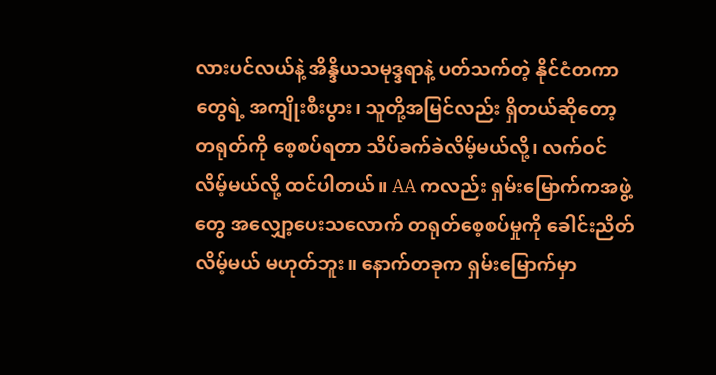လားပင်လယ်နဲ့ အိန္ဒိယသမုဒ္ဒရာနဲ့ ပတ်သက်တဲ့ နိုင်ငံတကာတွေရဲ့ အကျိုးစီးပွား၊ သူတို့အမြင်လည်း ရှိတယ်ဆိုတော့ တရုတ်ကို စေ့စပ်ရတာ သိပ်ခက်ခဲလိမ့်မယ်လို့၊ လက်ဝင်လိမ့်မယ်လို့ ထင်ပါတယ်။ AA ကလည်း ရှမ်း‌မြောက်ကအဖွဲ့တွေ အလျှော့ပေးသလောက် တရုတ်စေ့စပ်မှုကို ခေါင်းညိတ်လိမ့်မယ် မဟုတ်ဘူး။ ‌နောက်တခုက ရှမ်းမြောက်မှာ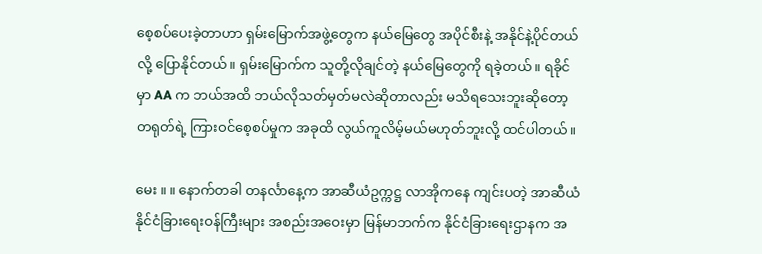စေ့စပ်ပေးခဲ့တာဟာ ရှမ်းမြောက်အဖွဲ့တွေက နယ်‌မြေတွေ အပိုင်စီးနဲ့ အနိုင်နဲ့ပိုင်တယ်လို့ ပြောနိုင်တယ်။ ရှမ်းမြောက်က သူတို့လိုချင်တဲ့ နယ်‌မြေတွေကို ရခဲ့တယ်။ ရခိုင်မှာ AA က ဘယ်အထိ ဘယ်လိုသတ်မှတ်မလဲဆိုတာလည်း မသိရသေးဘူးဆို‌တော့ တရုတ်ရဲ့ ‌ကြားဝင်စေ့စပ်မှုက အခုထိ လွယ်ကူလိမ့်မယ်မဟုတ်ဘူးလို့ ထင်ပါတယ်။

မေး ။ ။ နောက်တခါ တနင်္လာနေ့က အာဆီယံဥက္ကဋ္ဌ လာအိုက‌နေ ကျင်းပတဲ့ အာဆီယံနိုင်ငံ‌ခြားရေးဝန်ကြီးများ အစည်းအ‌ဝေးမှာ မြန်မာဘက်က နိုင်ငံ‌ခြား‌ရေးဌာနက အ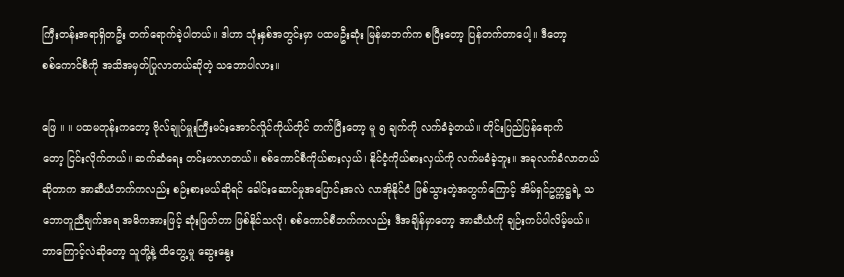ကြီးတန်းအရာရှိတဦး တက်ရောက်ခဲ့ပါတယ်။ ဒါဟာ သုံးနှစ်အတွင်းမှာ ပထမဦးဆုံး မြန်မာဘက်က စပြီးတော့ ပြန်တက်တာ‌ပေါ့။ ဒီတော့ စစ်‌ကောင်စီကို အသိအမှတ်ပြုလာတယ်ဆိုတဲ့ သဘောပါလား။

ဖြေ ။ ။ ပထမတုန်းကတော့ ဗိုလ်ချုပ်မှူးကြီးမင်းအောင်လှိုင်ကိုယ်တိုင် တက်ပြီး‌တော့ မူ ၅ ချက်ကို လက်ခံခဲ့တယ်။ တိုင်း‌ပြည်‌ပြန်ရောက်တော့ ‌ငြင်းလိုက်တယ်။ ဆက်ဆံရေး တင်းမာလာတယ်။ စစ်ကောင်စီကိုယ်စားလှယ်၊ နိုင်ငံ့ကိုယ်စားလှယ်ကို လက်မခံခဲ့ဘူး။ အခုလက်ခံလာတယ်ဆိုတာက အာဆီယံဘက်ကလည်း စဉ်းစားမယ်ဆိုရင် ခေါင်းဆောင်မှုအပြောင်းအလဲ လာအိုနိုင်ငံ ဖြစ်သွားတဲ့အတွက်ကြောင့် အိမ်ရှင်ဥက္ကဋ္ဌရဲ့ သဘောတူညီချက်အရ အဓိကအားဖြင့် ဆုံးဖြတ်တာ ဖြစ်နိုင်သလို၊ စစ်ကောင်စီဘက်ကလည်း ဒီအချိန်မှာ‌တော့ အာဆီယံကို ချဉ်းကပ်ပါလိမ့်မယ်။ ဘာ‌ကြောင့်လဲဆိုတော့ သူတို့နဲ့ ထိတွေ့မှု ဆွေးနွေး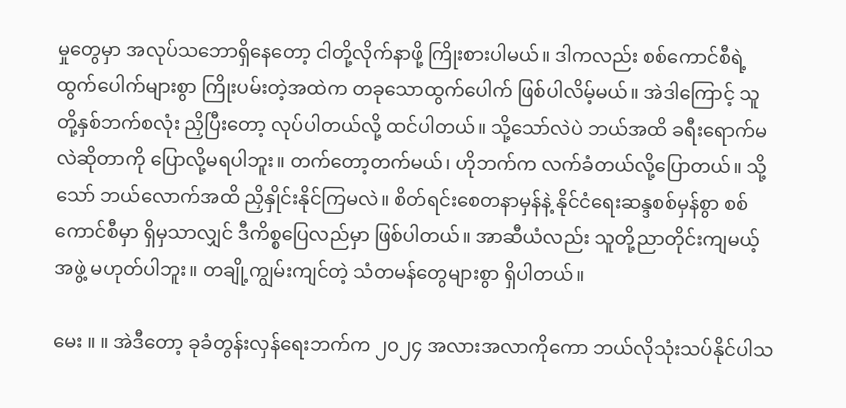မှု‌တွေမှာ အလုပ်သဘောရှိနေတော့ ငါတို့လိုက်နာဖို့ ‌ကြိုးစားပါမယ်။ ဒါကလည်း စစ်ကောင်စီရဲ့ ထွက်‌ပေါက်များစွာ ‌ကြိုးပမ်းတဲ့အထဲက တခုသောထွက်ပေါက် ဖြစ်ပါလိမ့်မယ်။ အဲဒါ‌‌ကြောင့် သူတို့နှစ်ဘက်စလုံး ညှိပြီးတော့ လုပ်ပါတယ်လို့ ထင်ပါတယ်။ သို့သော်လဲပဲ ဘယ်အထိ ခရီးရောက်မလဲဆိုတာကို ပြောလို့မရပါဘူး။ တက်‌တော့တက်မယ်၊ ဟိုဘက်က လက်ခံတယ်လို့ပြောတယ်။ သို့သော် ဘယ်လောက်အထိ ညှိနှိုင်းနိုင်ကြမလဲ။ စိတ်ရင်း‌စေတနာမှန်နဲ့ နိုင်ငံရေးဆန္ဒစစ်မှန်စွာ စစ်ကောင်စီမှာ ရှိမှသာလျှင် ဒီကိစ္စ‌ပြေလည်မှာ ဖြစ်ပါတယ်။ အာဆီယံလည်း သူတို့ညာတိုင်းကျမယ့် အဖွဲ့ မဟုတ်ပါဘူး။ တချို့ကျွမ်းကျင်တဲ့ သံတမန်‌တွေများစွာ ရှိပါတယ်။

မေး ။ ။ အဲဒီတော့ ခုခံတွန်းလှန်‌ရေးဘက်က ၂၀၂၄ အလားအလာကို‌ကော ဘယ်လိုသုံးသပ်နိုင်ပါသ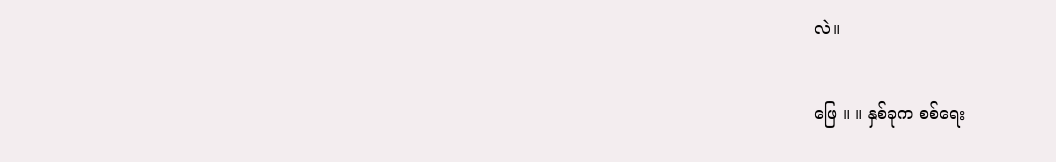လဲ။

ဖြေ ။ ။ နှစ်ခုက စစ်ရေး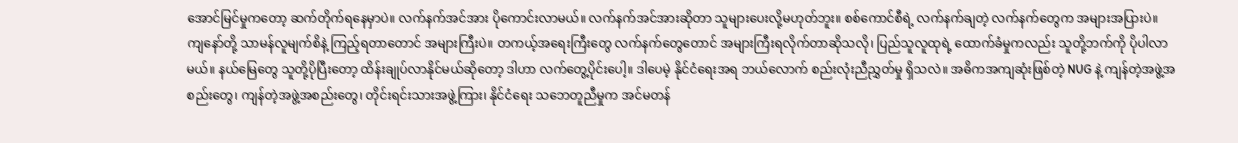အောင်‌မြင်မှုကတော့ ဆက်တိုက်ရ‌နေမှာပဲ။ လက်နက်အင်အား ပိုကောင်းလာမယ်။ လက်နက်အင်အားဆိုတာ သူများပေးလို့မဟုတ်ဘူး။ စစ်‌ကောင်စီရဲ့ လက်နက်ချတဲ့ လက်နက်တွေက အများအပြားပဲ။ ကျ‌နော်တို့ သာမန်လူမျက်စိနဲ့ ကြည့်ရတာတောင် အများ‌ကြီးပဲ။ တကယ့်အရေးကြီးတွေ လက်နက်‌တွေတောင် အများကြီးရလိုက်တာဆိုသလို၊ ပြည်သူလူထုရဲ့ ထောက်ခံမှုကလည်း သူတို့ဘက်ကို ပိုပါလာမယ်။ နယ်‌‌မြေ‌တွေ သူတို့ပိုပြီးတော့ ထိန်းချုပ်လာနိုင်မယ်ဆိုတော့ ဒါဟာ လက်တွေ့ပိုင်းပေါ့။ ဒါပေမဲ့ နိုင်ငံရေးအရ ဘယ်လောက် စည်းလုံးညီညွှတ်မှု ရှိသလဲ။ အဓိကအကျဆုံး‌ဖြစ်တဲ့ NUG နဲ့ ကျန်တဲ့အဖွဲ့အစည်းတွေ၊ ကျန်တဲ့အဖွဲ့အစည်းတွေ၊ တိုင်းရင်းသားအဖွဲ့‌ကြား၊ နိုင်ငံရေး သဘေတူညီမှုက အင်မတန်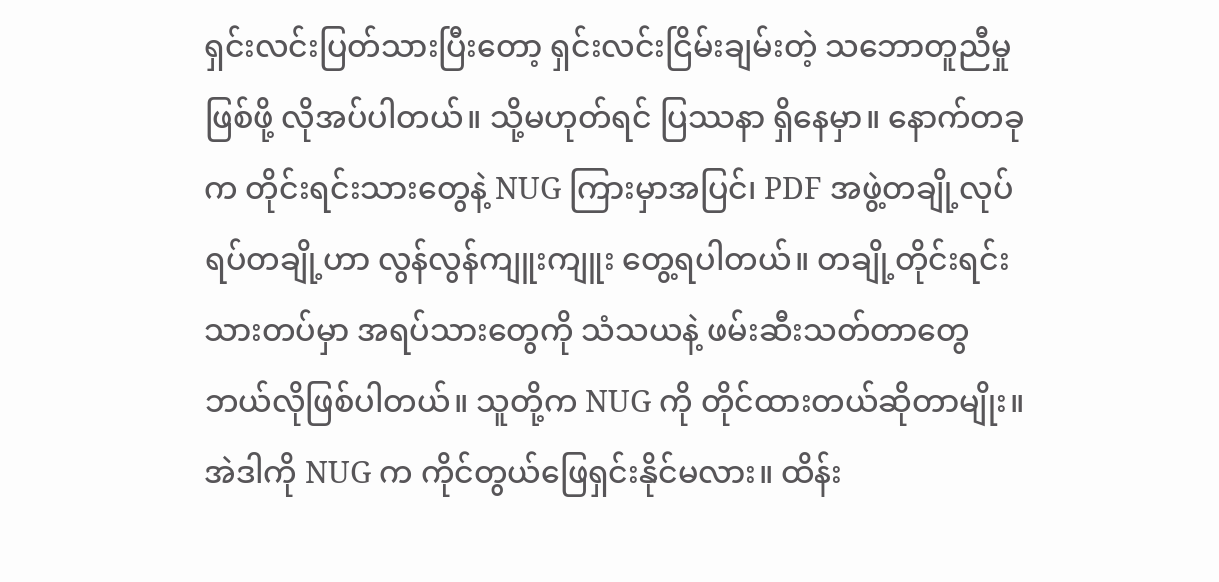ရှင်းလင်းပြတ်သားပြီးတော့ ရှင်းလင်းငြိမ်းချမ်းတဲ့ သဘောတူညီမှုဖြစ်ဖို့ လိုအပ်ပါတယ်။ သို့မဟုတ်ရင် ပြဿနာ ရှိနေမှာ။ နောက်တခုက တိုင်းရင်းသားတွေနဲ့ NUG ကြားမှာအပြင်၊ PDF အဖွဲ့တချို့လုပ်ရပ်တချို့ဟာ လွန်လွန်ကျူးကျူး ‌တွေ့ရပါတယ်။ တချို့တိုင်းရင်းသားတပ်မှာ အရပ်သားတွေကို သံသယနဲ့ ဖမ်းဆီးသတ်တာတွေ ဘယ်လိုဖြစ်ပါတယ်။ သူတို့က NUG ကို တိုင်ထားတယ်ဆိုတာမျိုး။ အဲဒါကို NUG က ကိုင်တွယ်‌ဖြေရှင်းနိုင်မလား။ ထိန်း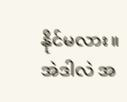နိုင်မလား။ အဲဒါလဲ အ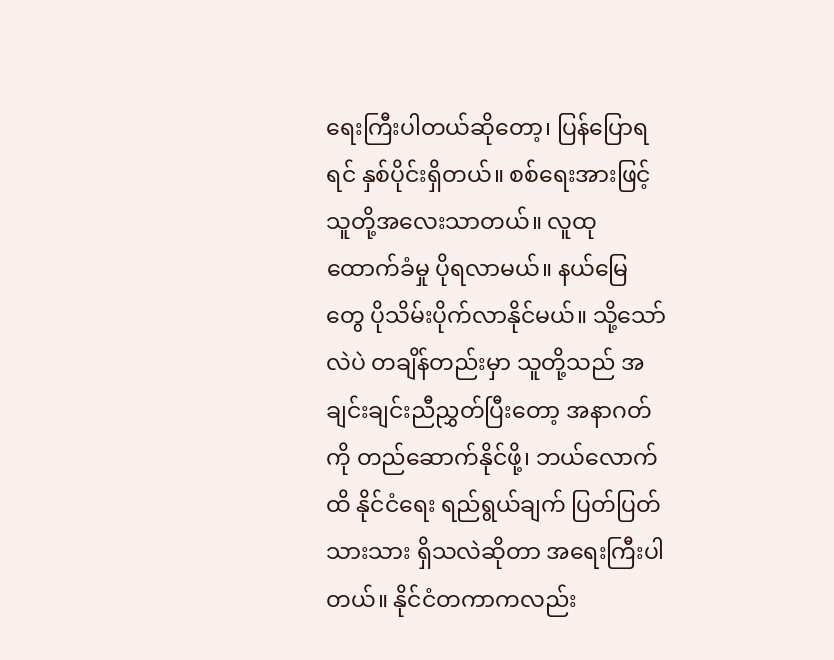ရေးကြီးပါတယ်ဆိုတော့၊ ပြန်‌‌ပြောရရင် နှစ်ပိုင်းရှိတယ်။ စစ်ရေးအားဖြင့် သူတို့အလေးသာတယ်။ လူထုထောက်ခံမှု ပိုရလာမယ်။ နယ်မြေတွေ ပိုသိမ်းပိုက်လာနိုင်မယ်။ သို့သော်လဲပဲ တချိန်တည်းမှာ သူတို့သည် အချင်းချင်းညီညွှတ်ပြီးတော့ အနာဂတ်ကို တည်ဆောက်နိုင်ဖို့၊ ဘယ်လောက်ထိ နိုင်ငံရေး ရည်ရွယ်ချက် ပြတ်ပြတ်သားသား ရှိသလဲဆိုတာ အရေးကြီးပါတယ်။ နိုင်ငံတကာကလည်း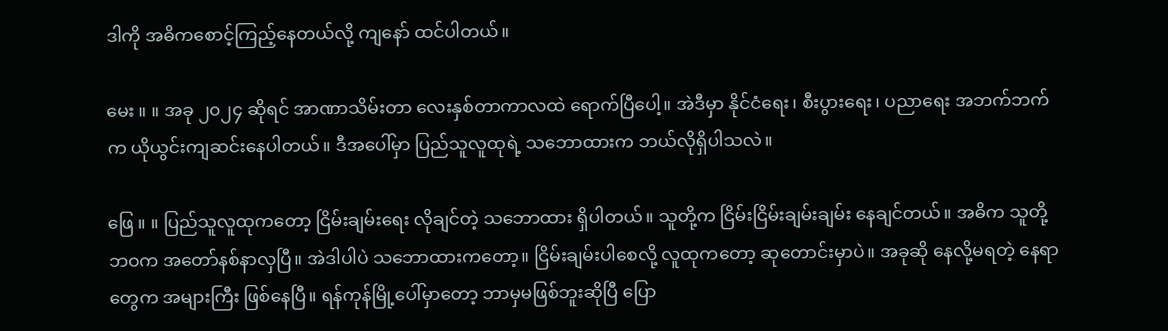ဒါကို အဓိကစောင့်ကြည့်နေတယ်လို့ ကျနော် ထင်ပါတယ်။

မေး ။ ။ အခု ၂၀၂၄ ဆိုရင် အာဏာသိမ်းတာ လေးနှစ်တာကာလထဲ ရောက်ပြီ‌ပေါ့။ အဲဒီမှာ နိုင်ငံရေး၊ စီးပွားရေး၊ ပညာရေး အဘက်ဘက်က ယိုယွင်းကျဆင်းနေပါတယ်။ ဒီအပေါ်မှာ ပြည်သူလူထုရဲ့ သဘောထားက ဘယ်လိုရှိပါသလဲ။

ဖြေ ။ ။ ပြည်သူလူထုက‌တော့ ‌ငြိမ်းချမ်းရေး လိုချင်တဲ့ သဘောထား ရှိပါတယ်။ သူတို့က ‌ငြိမ်းငြိမ်းချမ်းချမ်း နေချင်တယ်။ အဓိက သူတို့ဘဝက အတော်နစ်နာလှပြီ။ အဲဒါပါပဲ သဘောထားကတော့။ ငြိမ်းချမ်းပါစေလို့ လူထုကတော့ ဆုတောင်းမှာပဲ။ အခုဆို ‌နေလို့မရတဲ့ ‌နေရာတွေက အများကြီး ဖြစ်နေပြီ။ ရန်ကုန်မြို့ပေါ်မှာတော့ ဘာမှမဖြစ်ဘူးဆိုပြီ ပြော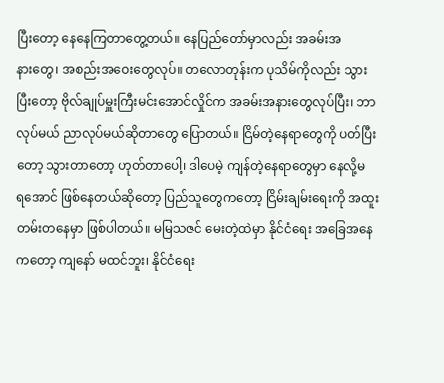ပြီးတော့ ‌နေ‌နေကြတာတွေ့တယ်။ ‌နေပြည်တော်မှာလည်း အခမ်းအနား‌တွေ၊ အစည်းအဝေး‌တွေလုပ်။ တလောတုန်းက ပုသိမ်ကိုလည်း သွားပြီးတော့ ဗိုလ်ချုပ်မှူး‌ကြီးမင်းအောင်လှိုင်က အခမ်းအနားတွေလုပ်ပြီး၊ ဘာလုပ်မယ် ညာလုပ်မယ်ဆိုတာ‌တွေ ‌ပြောတယ်။ ငြိမ်တဲ့နေရာတွေကို ပတ်‌ပြီးတော့ သွားတာတော့ ဟုတ်တာ‌ပေါ့၊ ဒါပေမဲ့ ကျန်တဲ့‌နေရာတွေမှာ နေလို့မရ‌အောင် ဖြစ်နေတယ်ဆိုတော့ ပြည်သူ‌တွေက‌တော့ ငြိမ်းချမ်း‌ရေးကို အထူးတမ်းတနေမှာ ဖြစ်ပါတယ်။ မမြသဇင် မေးတဲ့ထဲမှာ နိုင်ငံရေး အ‌‌ခြေအနေကတော့ ကျနော် မထင်ဘူး၊ နိုင်ငံရေး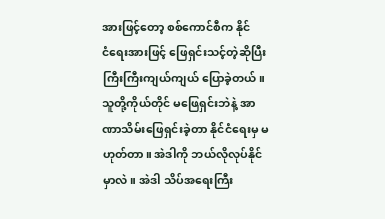အားဖြင့်တော့ စစ်ကောင်စီက နိုင်ငံ‌ရေးအားဖြင့် ‌ဖြေရှင်းသင့်တဲ့ဆိုပြီး ကြီးကြီးကျယ်ကျယ် ‌ပြောခဲ့တယ်။ သူတို့ကိုယ်တိုင် မ‌ဖြေရှင်းဘဲနဲ့ အာဏာသိမ်းဖြေရှင်းခဲ့တာ နိုင်ငံရေးမှ မဟုတ်တာ။ အဲဒါကို ဘယ်လိုလုပ်နိုင်မှာလဲ။ အဲဒါ သိပ်အရေးကြီး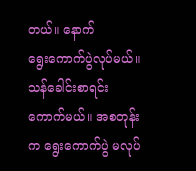တယ်။ ‌နောက် ရွေး‌ကောက်ပွဲလုပ်မယ်။ သန်‌ခေါင်းစာရင်းကောက်မယ်။ အစတုန်းက ‌ရွေး‌ကောက်ပွဲ မလုပ်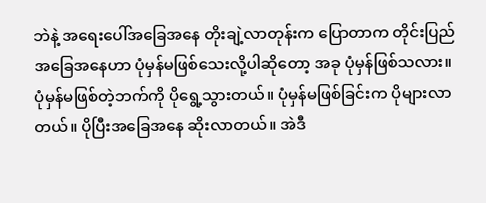ဘဲနဲ့ အရေးပေါ်အ‌ခြေအနေ တိုးချဲ့လာတုန်းက ‌ပြောတာက တိုင်း‌ပြည်အခြေအ‌နေဟာ ပုံမှန်မ‌ဖြစ်‌သေးလို့ပါဆိုတော့ အခု ပုံမှန်ဖြစ်သလား။ ပုံမှန်မ‌ဖြစ်တဲ့ဘက်ကို ပိုရွေ့သွားတယ်။ ပုံမှန်မဖြစ်‌ခြင်းက ပိုများလာတယ်။ ပိုပြီး‌အခြေအနေ ဆိုးလာတယ်။ အဲဒီ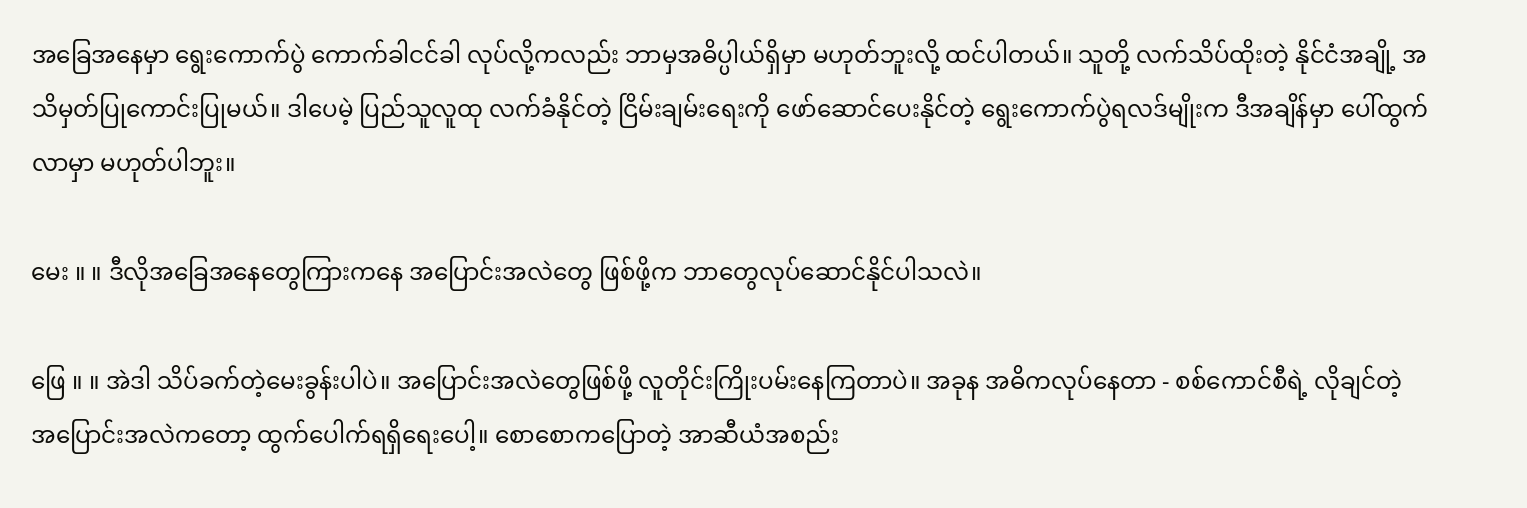အ‌ခြေအ‌နေမှာ ရွေး‌ကောက်ပွဲ ‌ကောက်ခါငင်ခါ လုပ်လို့ကလည်း ဘာမှအဓိပ္ပါယ်ရှိမှာ မဟုတ်ဘူးလို့ ထင်ပါတယ်။ သူတို့ လက်သိပ်ထိုးတဲ့ နိုင်ငံအချို့ အသိမှတ်‌ပြုကောင်း‌ပြုမယ်။ ဒါပေမဲ့ ‌ပြည်သူလူထု လက်ခံနိုင်တဲ့ ငြိမ်းချမ်းရေးကို ဖော်‌ဆောင်ပေးနိုင်တဲ့ ရွေးကောက်ပွဲရလဒ်မျိုးက ‌ဒီအချိန်မှာ ‌ပေါ်ထွက်လာမှာ မဟုတ်ပါဘူး။

မေး ။ ။ ဒီလိုအ‌ခြေအ‌နေတွေကြားကနေ အပြောင်းအလဲတွေ ဖြစ်ဖို့က ဘာတွေလုပ်ဆောင်နိုင်ပါသလဲ။

ဖြေ ။ ။ အဲဒါ သိပ်ခက်တဲ့မေးခွန်းပါပဲ။ အပြောင်းအလဲတွေဖြစ်ဖို့ လူတိုင်းကြိုးပမ်း‌နေကြတာပဲ။ အခုန အဓိကလုပ်နေတာ - စစ်ကောင်စီရဲ့ လိုချင်တဲ့အ‌ပြောင်းအလဲကတော့ ထွက်‌ပေါက်ရရှိရေးပေါ့။ စောစောကပြောတဲ့ အာဆီယံအစည်း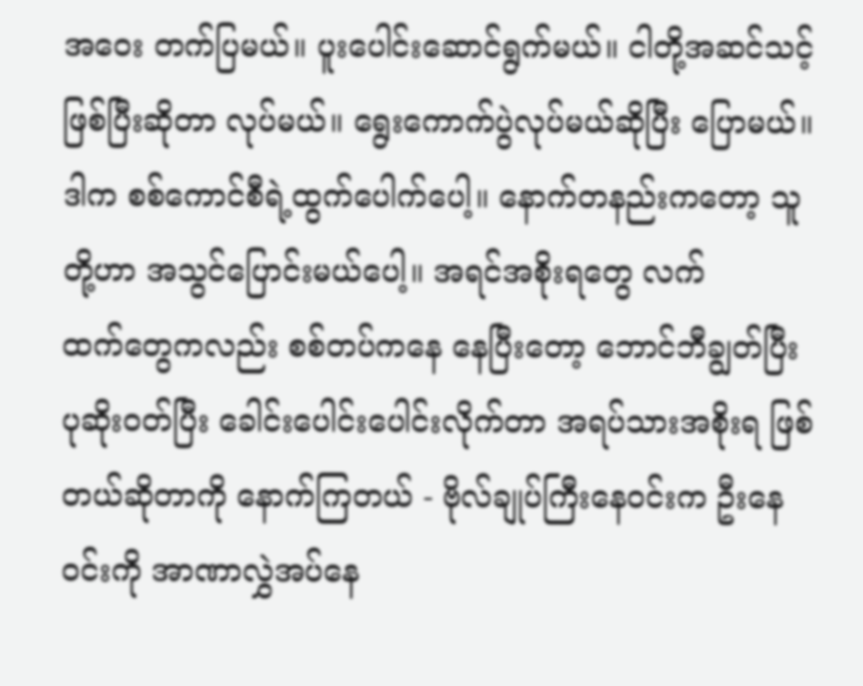အ‌ဝေး တက်ပြမယ်။ ပူးပေါင်းဆောင်ရွက်မယ်။ ငါတို့အဆင်သင့်ဖြစ်ပြီးဆိုတာ လုပ်မယ်။ ရွေး‌ကောက်ပွဲလုပ်မယ်ဆိုပြီး ပြောမယ်။ ဒါက စစ်ကောင်စီရဲ့ထွက်‌‌ပေါက်ပေါ့။ နောက်တနည်းကတော့ သူတို့ဟာ အသွင်‌ပြောင်းမယ်ပေါ့။ အရင်အစိုးရတွေ လက်ထက်‌တွေကလည်း စစ်တပ်ကနေ ‌နေ‌ပြီး‌တော့ ‌ဘောင်ဘီချွတ်ပြီး ပုဆိုးဝတ်ပြီး ‌ခေါင်းပေါင်း‌ပေါင်းလိုက်တာ အရပ်သားအစိုးရ ‌ဖြစ်တယ်ဆိုတာကို ‌နောက်‌ကြတယ် - ဗိုလ်ချုပ်‌ကြီးနေဝင်းက ဦးနေဝင်းကို အာဏာလွှဲအပ်နေ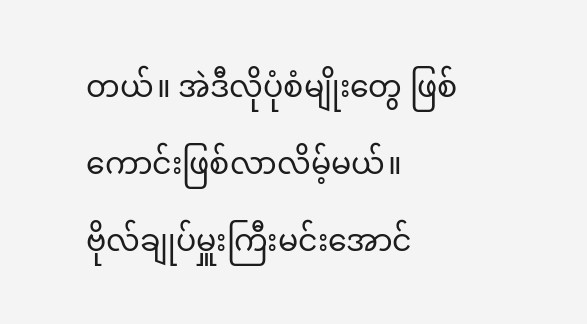တယ်။ အဲဒီလိုပုံစံမျိုးတွေ ဖြစ်ကောင်းဖြစ်လာလိမ့်မယ်။ ဗိုလ်ချုပ်မှူး‌ကြီးမင်းအောင်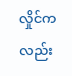လှိုင်ကလည်း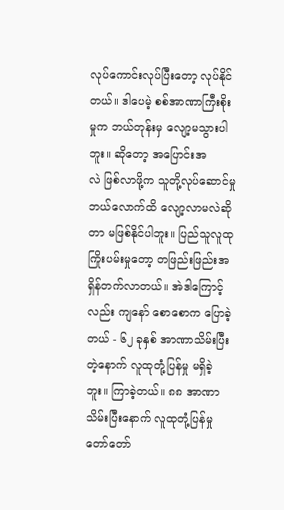လုပ်ကောင်းလုပ်ပြီး‌တော့ လုပ်နိုင်တယ်။ ဒါပေမဲ့ စစ်အာဏာကြီးစိုးမှုက ဘယ်တုန်းမှ လျော့မသွားပါဘူး။ ဆိုတော့ အ‌ပြောင်းအလဲ ‌ဖြစ်လာဖို့က သူတို့လုပ်ဆောင်မှု ဘယ်‌လောက်ထိ လျော့လာမလဲဆိုတာ မဖြစ်နိုင်ပါဘူး။ ‌ပြည်သူလူထု ကြိုးပမ်းမှုတော့ တဖြည်းဖြည်းအရှိန်တက်လာတယ်။ အဲဒါကြောင့်လည်း ကျနော် စောစောက ပြောခဲ့တယ် - ၆၂ ခုနှစ် အာဏာသိမ်းပြီးတဲ့နောက် လူထုတုံ့ပြန်မှု မရှိခဲ့ဘူး။ ကြာခဲ့တယ်။ ၈၈ အာဏာသိမ်းပြီးနောက် လူထုတုံ့ပြန်မှု တော်‌တော်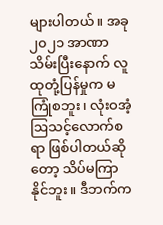များပါတယ်။ အခု ၂၀၂၁ အာဏာသိမ်း‌ပြီးနောက် လူထုတုံ့ပြန်မှုက မကြုံစဘူး၊ လုံးဝအံ့ဩသင့်လောက်စရာ ဖြစ်ပါတယ်ဆိုတော့ သိပ်မကြာနိုင်ဘူး။ ဒီဘက်က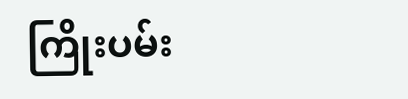ကြိုးပမ်း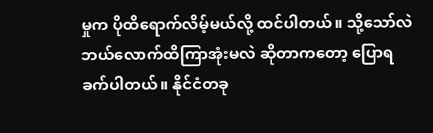မှုက ပိုထိရောက်လိမ့်မယ်လို့ ထင်ပါတယ်။ သို့‌သော်လဲ ဘယ်လောက်ထိ‌ကြာအုံးမလဲ ဆိုတာကတော့ ပြောရခက်ပါတယ်။ နိုင်ငံတခု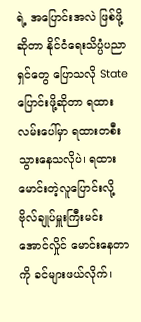ရဲ့ အပြောင်းအလဲ ‌ဖြစ်ဖို့ဆိုတာ နိုင်ငံရေးသိပ္ပံပညာရှင်တွေ ပြောသလို State ပြောင်းဖို့ဆိုတာ ရထားလမ်း‌ပေါ်မှာ ရထားတစီး သွား‌နေသလိုပဲ၊ ရထားမောင်းတဲ့လူပြောင်းလို့ ဗိုလ်ချုပ်မှူး‌ကြီးမင်းအောင်လှိုင် မောင်းနေတာကို ခင်များဖယ်လိုက်၊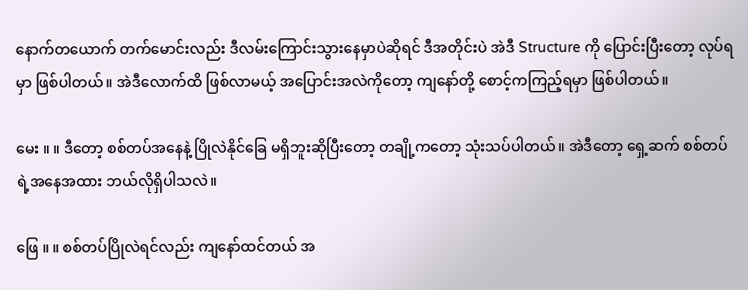နောက်တယောက် တက်မောင်းလည်း ဒီလမ်းကြောင်းသွားနေမှာပဲဆိုရင် ဒီအတိုင်းပဲ အဲဒီ Structure ကို ‌ပြောင်း‌ပြီးတော့ လုပ်ရမှာ ဖြစ်ပါတယ်။ အဲဒီလောက်ထိ ဖြစ်လာမယ့် အပြောင်းအလဲကိုတော့ ကျနော်တို့ စောင့်ကကြည့်ရမှာ ဖြစ်ပါတယ်။

မေး ။ ။ ဒီတော့ စစ်တပ်အနေနဲ့ ပြိုလဲနိုင်ခြေ မရှိဘူးဆိုပြီး‌တော့ တချို့ကတော့ သုံးသပ်ပါတယ်။ အဲဒီတော့ ရှေ့ဆက် စစ်တပ်ရဲ့အနေအထား ဘယ်လိုရှိပါသလဲ။

ဖြေ ။ ။ စစ်တပ်ပြိုလဲရင်လည်း ကျနော်ထင်တယ် အ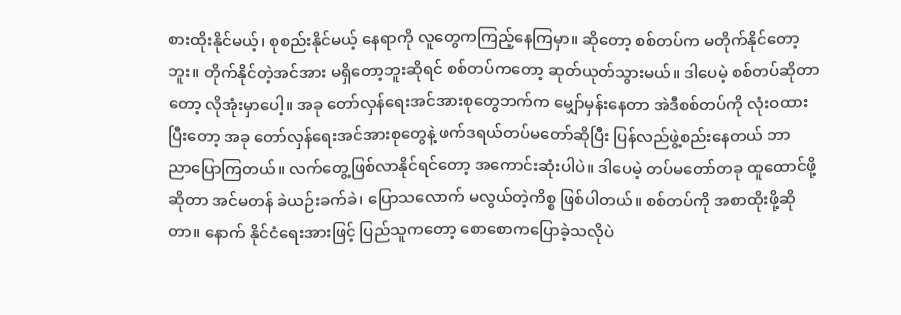စားထိုးနိုင်မယ့်၊ စုစည်းနိုင်မယ့် နေရာကို လူတွေက‌ကြည့်နေကြမှာ။ ဆိုတော့ စစ်တပ်က မတိုက်နိုင်တော့ဘူး။ တိုက်နိုင်တဲ့အင်အား မရှိတော့ဘူးဆိုရင် စစ်တပ်ကတော့ ဆုတ်ယုတ်သွားမယ်။ ဒါပေမဲ့ စစ်တပ်ဆိုတာတော့ လိုအုံးမှာပေါ့။ အခု တော်လှန်ရေးအင်အားစုတွေဘက်က မျှော်မှန်းနေတာ အဲဒီစစ်တပ်ကို လုံးဝထားပြီးတော့ အခု တော်လှန်ရေးအင်အားစုတွေနဲ့ ဖက်ဒရယ်တပ်မတော်ဆိုပြီး ပြန်လည်ဖွဲ့စည်းနေတယ် ဘာညာ‌ပြောကြတယ်။ လက်တွေ့‌ဖြစ်လာနိုင်ရင်တော့ အကောင်းဆုံးပါပဲ။ ဒါပေမဲ့ တပ်မ‌တော်တခု ထူထောင်ဖို့ဆိုတာ အင်မတန် ခဲယဉ်းခက်ခဲ၊ ပြောသလောက် မလွယ်တဲ့ကိစ္စ ဖြစ်ပါတယ်။ စစ်တပ်ကို အစာထိုးဖို့ဆိုတာ။ ‌နောက် နိုင်ငံရေးအားဖြင့် ပြည်သူကတော့ စောစောကပြောခဲ့သလိုပဲ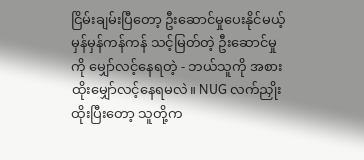ငြိမ်းချမ်းပြီ‌တော့ ဦးဆောင်မှုပေးနိုင်မယ့် မှန်မှန်ကန်ကန် သင့်မြတ်တဲ့ ဦးဆောင်မှုကို မျှော်လင့်နေရတဲ့ - ဘယ်သူကို အစားထိုး‌မျှော်လင့်‌နေရမလဲ။ NUG လက်ညှိုးထိုးပြီးတော့ သူတို့က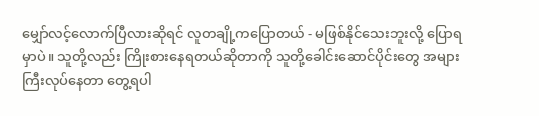မျှော်လင့်လောက်ပြီလားဆိုရင် လူတချို့ကပြောတယ် - မဖြစ်နိုင်သေးဘူးလို့ ပြောရမှာပဲ။ သူတို့လည်း ကြိုးစားနေရတယ်ဆိုတာကို သူတို့ခေါင်းဆောင်ပိုင်းတွေ အများကြီးလုပ်နေတာ တွေ့ရပါ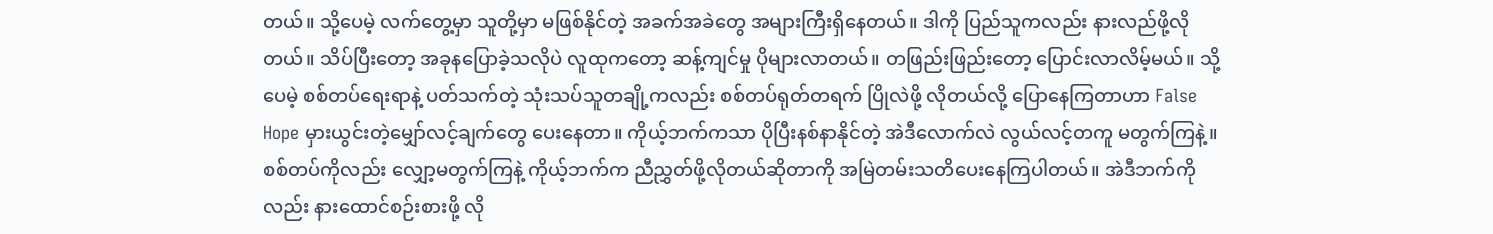တယ်။ သို့ပေမဲ့ လက်တွေ့မှာ သူတို့မှာ မဖြစ်နိုင်တဲ့ အခက်အခဲတွေ အများကြီးရှိနေတယ်။ ဒါကို ပြည်သူကလည်း နားလည်ဖို့လိုတယ်။ သိပ်ပြီးတော့ အခုနပြောခဲ့သလိုပဲ လူထုကတော့ ဆန့်ကျင်မှု ပိုများလာတယ်။ တဖြည်းဖြည်းတော့ ပြောင်းလာလိမ့်မယ်။ သို့ပေမဲ့ စစ်တပ်ရေးရာနဲ့ ပတ်သက်တဲ့ သုံးသပ်သူတချို့ကလည်း စစ်တပ်ရုတ်တရက် ပြိုလဲဖို့ လိုတယ်လို့ ပြောနေကြတာဟာ False Hope မှားယွင်းတဲ့‌မျှော်လင့်ချက်တွေ ပေးနေတာ။ ကိုယ့်ဘက်ကသာ ပိုပြီးနစ်နာနိုင်တဲ့ အဲဒီလောက်လဲ လွယ်လင့်တကူ မတွက်ကြနဲ့။ စစ်တပ်ကိုလည်း လျှော့မတွက်ကြနဲ့ ကိုယ့်ဘက်က ညီညွှတ်ဖို့လိုတယ်ဆိုတာကို အမြဲတမ်းသတိပေးနေကြပါတယ်။ အဲဒီဘက်ကိုလည်း နားထောင်စဉ်းစားဖို့ လို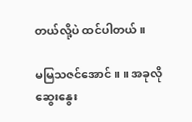တယ်လို့ပဲ ထင်ပါတယ်။

မမြသဇင်အောင် ။ ။ အခုလိုဆွေးနွေး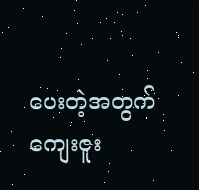ပေးတဲ့အတွက် ကျေးဇူး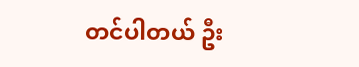တင်ပါတယ် ဦး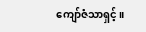ကျော်ဇံသာရှင့်။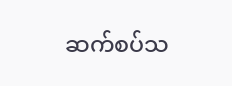ဆက်စပ်သ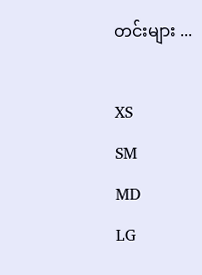တင်းများ ...

XS
SM
MD
LG